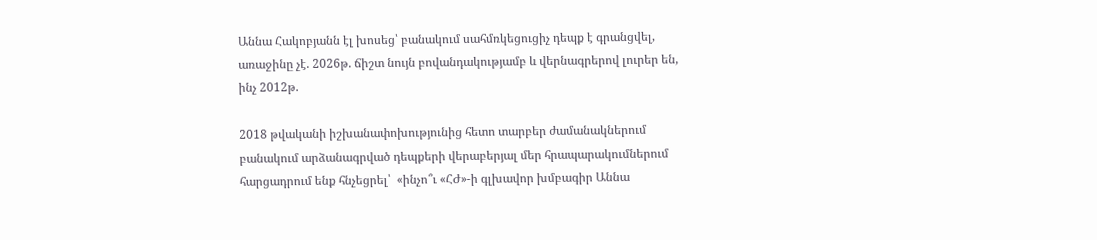Աննա Հակոբյանն էլ խոսեց՝ բանակում սահմռկեցուցիչ դեպք է գրանցվել, առաջինը չէ. 2026թ. ճիշտ նույն բովանդակությամբ և վերնագրերով լուրեր են, ինչ 2012թ.

2018 թվականի իշխանափոխությունից հետո տարբեր ժամանակներում բանակում արձանագրված դեպքերի վերաբերյալ մեր հրապարակումներում հարցադրում ենք հնչեցրել՝  «ինչո՞ւ «ՀԺ»-ի գլխավոր խմբագիր Աննա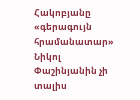Հակոբյանը «գերագույն հրամանատար» Նիկոլ Փաշինյանին չի տալիս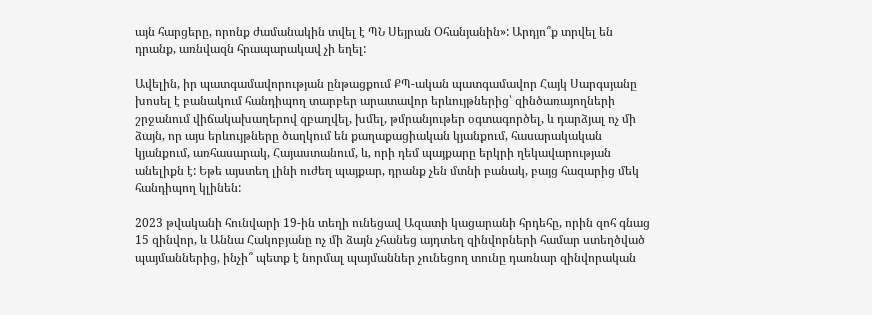այն հարցերը, որոնք ժամանակին տվել է ՊՆ Սեյրան Օհանյանին»: Արդյո՞ք տրվել են դրանք, առնվազն հրապարակավ չի եղել:

Ավելին, իր պատգամավորության ընթացքում ՔՊ-ական պատգամավոր Հայկ Սարգսյանը խոսել է բանակում հանդիպող տարբեր արատավոր երևույթներից՝ զինծառայողների շրջանում վիճակախաղերով զբաղվել, խմել, թմրանյութեր օգտագործել, և դարձյալ ոչ մի ձայն, որ այս երևույթները ծաղկում են քաղաքացիական կյանքում, հասարակական կյանքում, առհասարակ, Հայաստանում, և, որի դեմ պայքարը երկրի ղեկավարության անելիքն է: Եթե այստեղ լինի ուժեղ պայքար, դրանք չեն մտնի բանակ, բայց հազարից մեկ հանդիպող կլինեն:

2023 թվականի հունվարի 19-ին տեղի ունեցավ Ազատի կացարանի հրդեհը, որին զոհ գնաց 15 զինվոր, և Աննա Հակոբյանը ոչ մի ձայն չհանեց այդտեղ զինվորների համար ստեղծված պայմաններից, ինչի՞ պետք է նորմալ պայմաններ չունեցող տունը դառնար զինվորական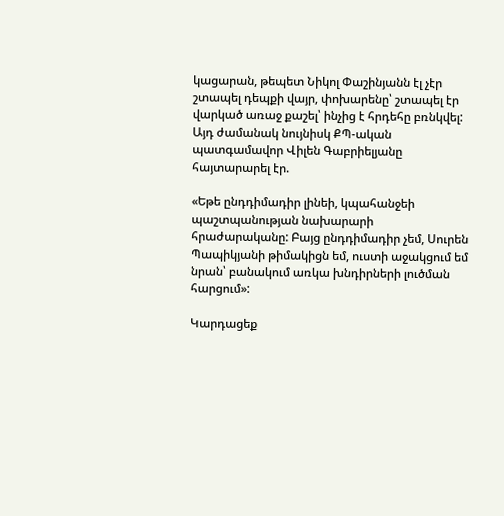կացարան, թեպետ Նիկոլ Փաշինյանն էլ չէր շտապել դեպքի վայր, փոխարենը՝ շտապել էր վարկած առաջ քաշել՝ ինչից է հրդեհը բռնկվել: Այդ ժամանակ նույնիսկ ՔՊ-ական պատգամավոր Վիլեն Գաբրիելյանը հայտարարել էր.

«Եթե ընդդիմադիր լինեի, կպահանջեի պաշտպանության նախարարի հրաժարականը: Բայց ընդդիմադիր չեմ, Սուրեն Պապիկյանի թիմակիցն եմ, ուստի աջակցում եմ նրան՝ բանակում առկա խնդիրների լուծման հարցում»:

Կարդացեք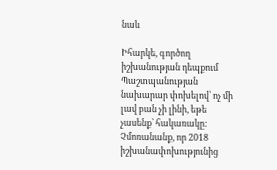նաև

Իհարկե, գործող իշխանության դեպքում Պաշտպանության նախարար փոխելով՝ ոչ մի լավ բան չի լինի, եթե չասենք՝ հակառակը: Չմոռանանք, որ 2018 իշխանափոխությունից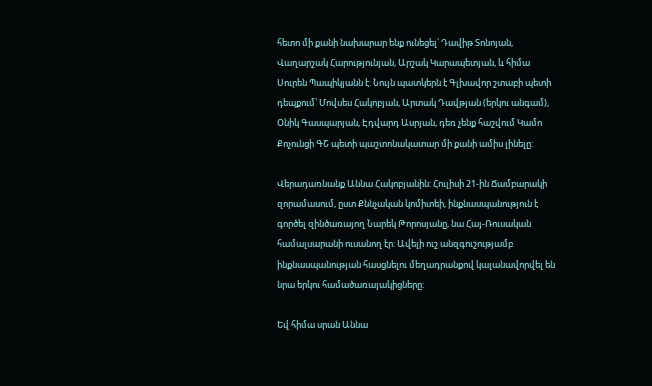հետո մի քանի նախարար ենք ունեցել՝ Դավիթ Տոնոյան, Վաղարշակ Հարությունյան, Արշակ Կարապետյան, և հիմա Սուրեն Պապիկյանն է: Նույն պատկերն է Գլխավոր շտաբի պետի դեպքում՝ Մովսես Հակոբյան, Արտակ Դավթյան (երկու անգամ), Օնիկ Գասպարյան, Էդվարդ Ասրյան, դեռ չենք հաշվում Կամո Քոչունցի ԳՇ պետի պաշտոնակատար մի քանի ամիս լինելը:

Վերադառնանք Աննա Հակոբյանին: Հուլիսի 21-ին Ճամբարակի զորամասում, ըստ Քննչական կոմիտեի, ինքնասպանություն է գործել զինծառայող Նարեկ Թորոսյանը, նա Հայ-Ռուսական համալսարանի ուսանող էր: Ավելի ուշ անզգուշությամբ ինքնասպանության հասցնելու մեղադրանքով կալանավորվել են նրա երկու համածառայակիցները:

Եվ հիմա սրան Աննա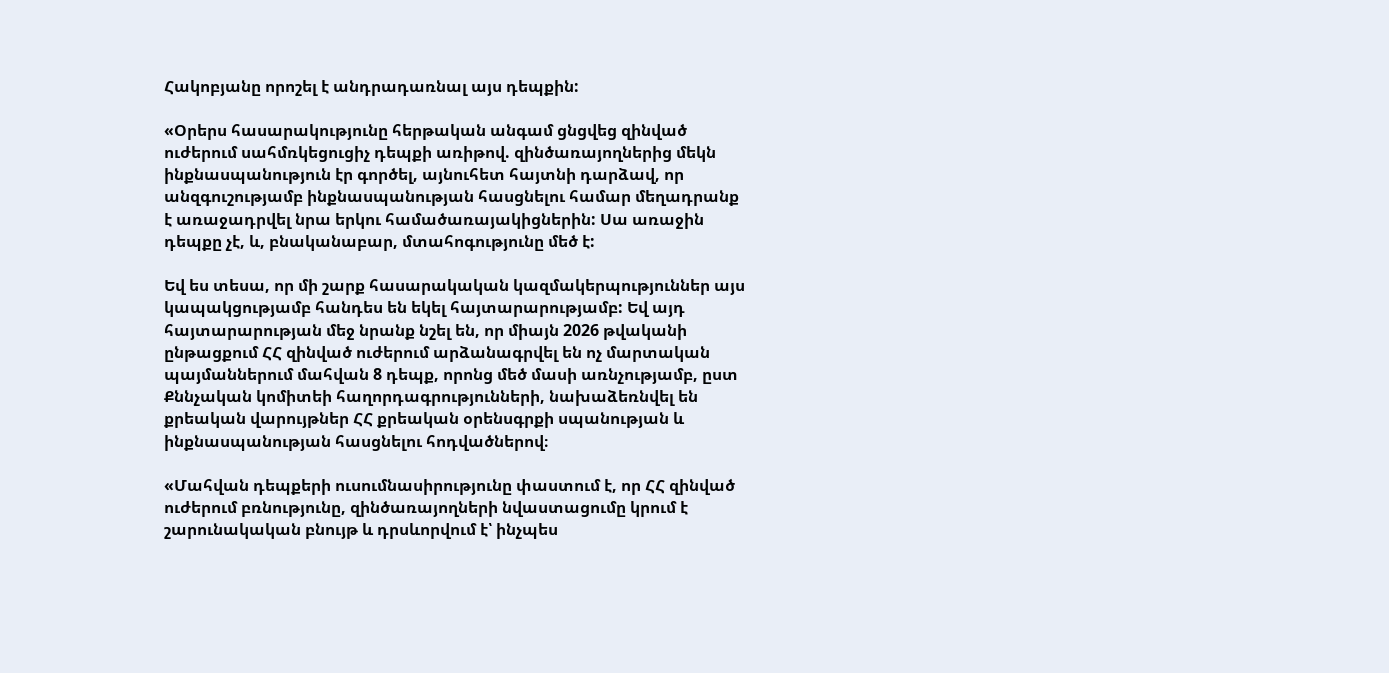Հակոբյանը որոշել է անդրադառնալ այս դեպքին:

«Օրերս հասարակությունը հերթական անգամ ցնցվեց զինված ուժերում սահմռկեցուցիչ դեպքի առիթով. զինծառայողներից մեկն ինքնասպանություն էր գործել, այնուհետ հայտնի դարձավ, որ անզգուշությամբ ինքնասպանության հասցնելու համար մեղադրանք է առաջադրվել նրա երկու համածառայակիցներին: Սա առաջին դեպքը չէ, և, բնականաբար, մտահոգությունը մեծ է:

Եվ ես տեսա, որ մի շարք հասարակական կազմակերպություններ այս կապակցությամբ հանդես են եկել հայտարարությամբ: Եվ այդ հայտարարության մեջ նրանք նշել են, որ միայն 2026 թվականի ընթացքում ՀՀ զինված ուժերում արձանագրվել են ոչ մարտական պայմաններում մահվան 8 դեպք, որոնց մեծ մասի առնչությամբ, ըստ Քննչական կոմիտեի հաղորդագրությունների, նախաձեռնվել են քրեական վարույթներ ՀՀ քրեական օրենսգրքի սպանության և ինքնասպանության հասցնելու հոդվածներով։

«Մահվան դեպքերի ուսումնասիրությունը փաստում է, որ ՀՀ զինված ուժերում բռնությունը, զինծառայողների նվաստացումը կրում է շարունակական բնույթ և դրսևորվում է՝ ինչպես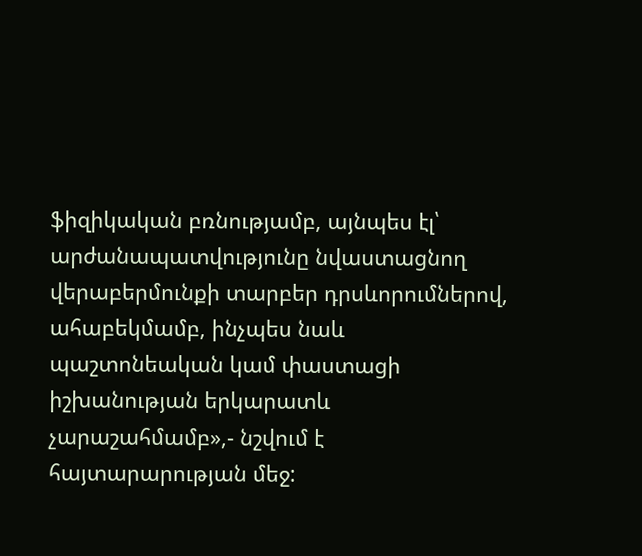ֆիզիկական բռնությամբ, այնպես էլ՝ արժանապատվությունը նվաստացնող վերաբերմունքի տարբեր դրսևորումներով, ահաբեկմամբ, ինչպես նաև պաշտոնեական կամ փաստացի իշխանության երկարատև չարաշահմամբ»,- նշվում է հայտարարության մեջ: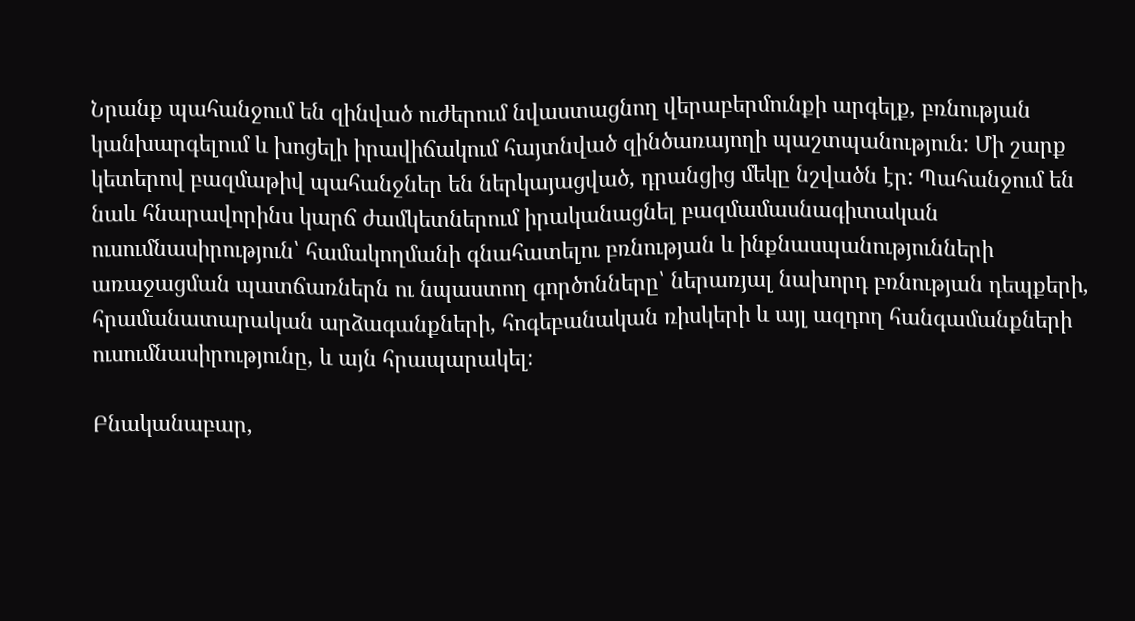Նրանք պահանջում են զինված ուժերում նվաստացնող վերաբերմունքի արգելք, բռնության կանխարգելում և խոցելի իրավիճակում հայտնված զինծառայողի պաշտպանություն: Մի շարք կետերով բազմաթիվ պահանջներ են ներկայացված, դրանցից մեկը նշվածն էր: Պահանջում են նաև հնարավորինս կարճ ժամկետներում իրականացնել բազմամասնագիտական ուսումնասիրություն՝ համակողմանի գնահատելու բռնության և ինքնասպանությունների առաջացման պատճառներն ու նպաստող գործոնները՝ ներառյալ նախորդ բռնության դեպքերի, հրամանատարական արձագանքների, հոգեբանական ռիսկերի և այլ ազդող հանգամանքների ուսումնասիրությունը, և այն հրապարակել։

Բնականաբար,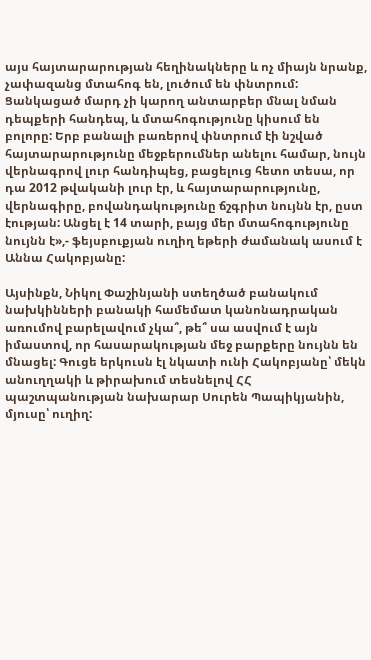այս հայտարարության հեղինակները և ոչ միայն նրանք, չափազանց մտահոգ են, լուծում են փնտրում: Ցանկացած մարդ չի կարող անտարբեր մնալ նման դեպքերի հանդեպ, և մտահոգությունը կիսում են բոլորը: Երբ բանալի բառերով փնտրում էի նշված հայտարարությունը մեջբերումներ անելու համար, նույն վերնագրով լուր հանդիպեց, բացելուց հետո տեսա, որ դա 2012 թվականի լուր էր, և հայտարարությունը, վերնագիրը, բովանդակությունը ճշգրիտ նույնն էր, ըստ էության: Անցել է 14 տարի, բայց մեր մտահոգությունը նույնն է»,- ֆեյսբուքյան ուղիղ եթերի ժամանակ ասում է Աննա Հակոբյանը:

Այսինքն, Նիկոլ Փաշինյանի ստեղծած բանակում նախկինների բանակի համեմատ կանոնադրական առումով բարելավում չկա՞, թե՞ սա ասվում է այն իմաստով, որ հասարակության մեջ բարքերը նույնն են մնացել: Գուցե երկուսն էլ նկատի ունի Հակոբյանը՝ մեկն անուղղակի և թիրախում տեսնելով ՀՀ պաշտպանության նախարար Սուրեն Պապիկյանին, մյուսը՝ ուղիղ: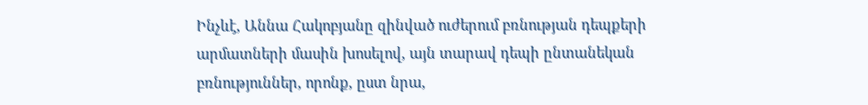Ինչևէ, Աննա Հակոբյանը զինված ուժերում բռնության դեպքերի արմատների մասին խոսելով, այն տարավ դեպի ընտանեկան բռնություններ, որոնք, ըստ նրա,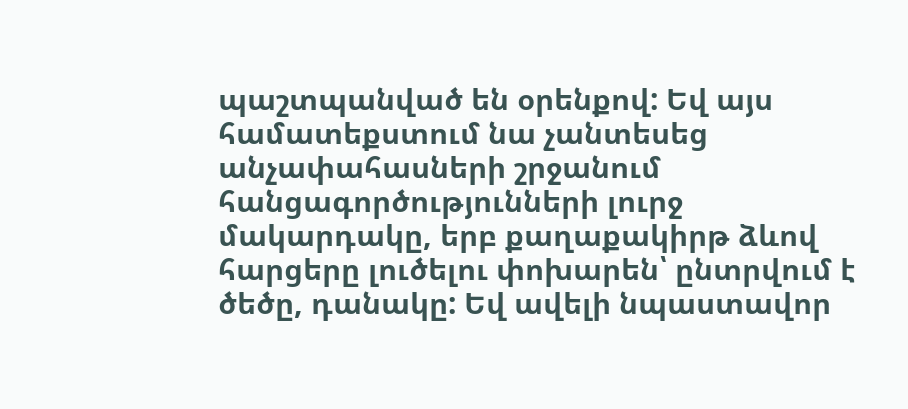պաշտպանված են օրենքով: Եվ այս համատեքստում նա չանտեսեց անչափահասների շրջանում հանցագործությունների լուրջ մակարդակը, երբ քաղաքակիրթ ձևով հարցերը լուծելու փոխարեն՝ ընտրվում է ծեծը, դանակը: Եվ ավելի նպաստավոր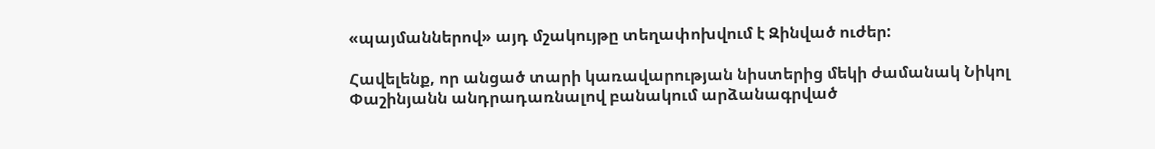«պայմաններով» այդ մշակույթը տեղափոխվում է Զինված ուժեր:

Հավելենք, որ անցած տարի կառավարության նիստերից մեկի ժամանակ Նիկոլ Փաշինյանն անդրադառնալով բանակում արձանագրված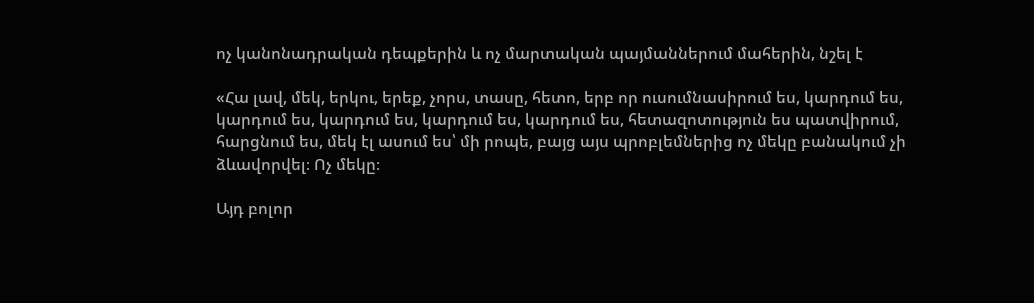ոչ կանոնադրական դեպքերին և ոչ մարտական պայմաններում մահերին, նշել է

«Հա լավ, մեկ, երկու, երեք, չորս, տասը, հետո, երբ որ ուսումնասիրում ես, կարդում ես, կարդում ես, կարդում ես, կարդում ես, կարդում ես, հետազոտություն ես պատվիրում, հարցնում ես, մեկ էլ ասում ես՝ մի րոպե, բայց այս պրոբլեմներից ոչ մեկը բանակում չի ձևավորվել։ Ոչ մեկը։

Այդ բոլոր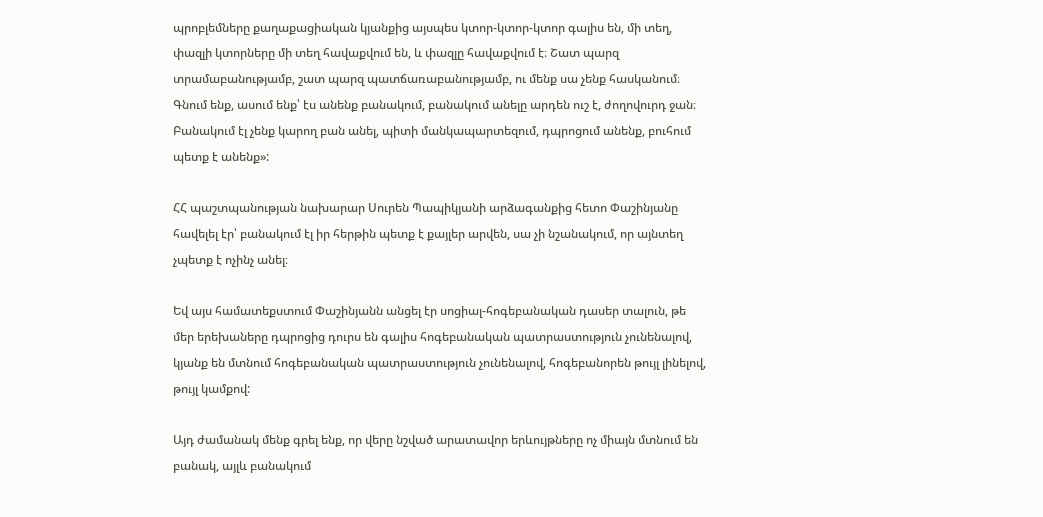պրոբլեմները քաղաքացիական կյանքից այսպես կտոր-կտոր-կտոր գալիս են, մի տեղ, փազլի կտորները մի տեղ հավաքվում են, և փազլը հավաքվում է։ Շատ պարզ տրամաբանությամբ, շատ պարզ պատճառաբանությամբ, ու մենք սա չենք հասկանում։ Գնում ենք, ասում ենք՝ էս անենք բանակում, բանակում անելը արդեն ուշ է, ժողովուրդ ջան։ Բանակում էլ չենք կարող բան անել, պիտի մանկապարտեզում, դպրոցում անենք, բուհում պետք է անենք»:

ՀՀ պաշտպանության նախարար Սուրեն Պապիկյանի արձագանքից հետո Փաշինյանը հավելել էր՝ բանակում էլ իր հերթին պետք է քայլեր արվեն, սա չի նշանակում, որ այնտեղ չպետք է ոչինչ անել։

Եվ այս համատեքստում Փաշինյանն անցել էր սոցիալ-հոգեբանական դասեր տալուն, թե մեր երեխաները դպրոցից դուրս են գալիս հոգեբանական պատրաստություն չունենալով, կյանք են մտնում հոգեբանական պատրաստություն չունենալով, հոգեբանորեն թույլ լինելով, թույլ կամքով:

Այդ ժամանակ մենք գրել ենք, որ վերը նշված արատավոր երևույթները ոչ միայն մտնում են բանակ, այլև բանակում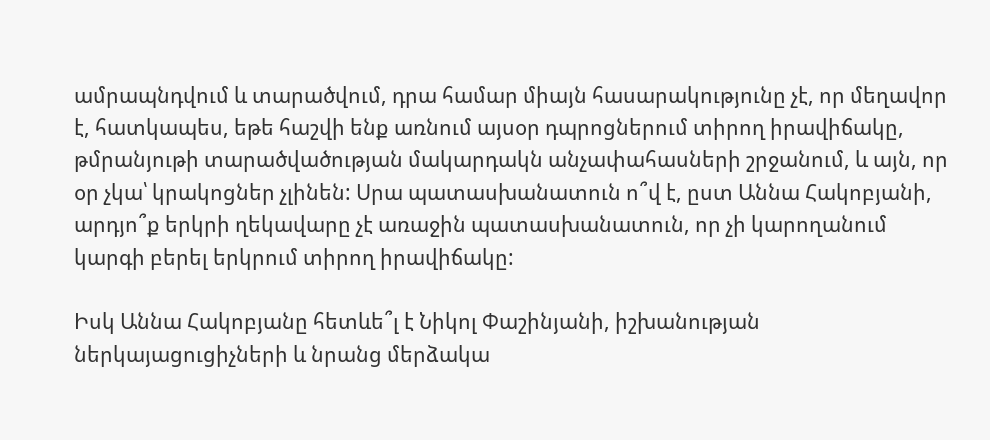ամրապնդվում և տարածվում, դրա համար միայն հասարակությունը չէ, որ մեղավոր է, հատկապես, եթե հաշվի ենք առնում այսօր դպրոցներում տիրող իրավիճակը, թմրանյութի տարածվածության մակարդակն անչափահասների շրջանում, և այն, որ օր չկա՝ կրակոցներ չլինեն: Սրա պատասխանատուն ո՞վ է, ըստ Աննա Հակոբյանի, արդյո՞ք երկրի ղեկավարը չէ առաջին պատասխանատուն, որ չի կարողանում կարգի բերել երկրում տիրող իրավիճակը:

Իսկ Աննա Հակոբյանը հետևե՞լ է Նիկոլ Փաշինյանի, իշխանության ներկայացուցիչների և նրանց մերձակա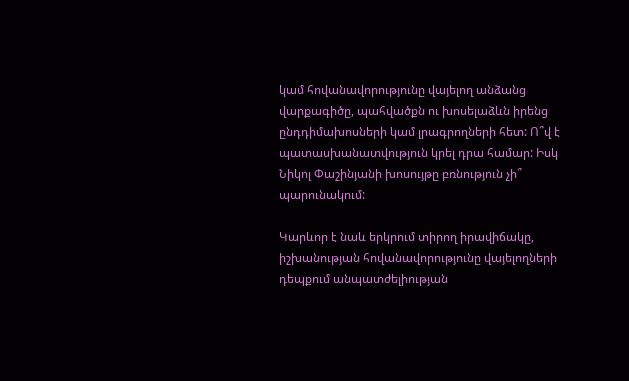կամ հովանավորությունը վայելող անձանց վարքագիծը, պահվածքն ու խոսելաձևն իրենց ընդդիմախոսների կամ լրագրողների հետ: Ո՞վ է պատասխանատվություն կրել դրա համար: Իսկ Նիկոլ Փաշինյանի խոսույթը բռնություն չի՞ պարունակում:

Կարևոր է նաև երկրում տիրող իրավիճակը, իշխանության հովանավորությունը վայելողների դեպքում անպատժելիության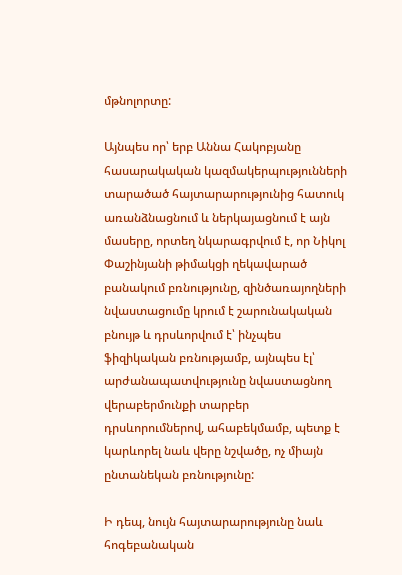մթնոլորտը:

Այնպես որ՝ երբ Աննա Հակոբյանը հասարակական կազմակերպությունների տարածած հայտարարությունից հատուկ առանձնացնում և ներկայացնում է այն մասերը, որտեղ նկարագրվում է, որ Նիկոլ Փաշինյանի թիմակցի ղեկավարած բանակում բռնությունը, զինծառայողների նվաստացումը կրում է շարունակական բնույթ և դրսևորվում է՝ ինչպես ֆիզիկական բռնությամբ, այնպես էլ՝ արժանապատվությունը նվաստացնող վերաբերմունքի տարբեր դրսևորումներով, ահաբեկմամբ, պետք է կարևորել նաև վերը նշվածը, ոչ միայն ընտանեկան բռնությունը:

Ի դեպ, նույն հայտարարությունը նաև հոգեբանական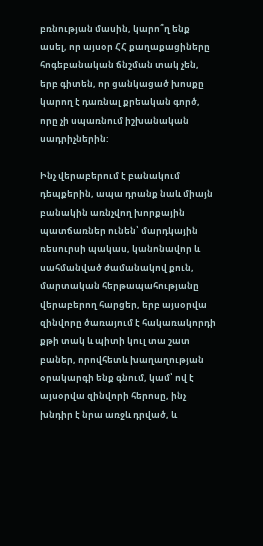բռնության մասին, կարո՞ղ ենք ասել, որ այսօր ՀՀ քաղաքացիները հոգեբանական ճնշման տակ չեն, երբ գիտեն, որ ցանկացած խոսքը կարող է դառնալ քրեական գործ, որը չի սպառնում իշխանական սադրիչներին:

Ինչ վերաբերում է բանակում դեպքերին, ապա դրանք նաև միայն բանակին առնչվող խորքային պատճառներ ունեն՝ մարդկային ռեսուրսի պակաս, կանոնավոր և սահմանված ժամանակով քուն, մարտական հերթապահությանը վերաբերող հարցեր, երբ այսօրվա զինվորը ծառայում է հակառակորդի քթի տակ և պիտի կուլ տա շատ բաներ, որովհետև խաղաղության օրակարգի ենք գնում, կամ՝ ով է այսօրվա զինվորի հերոսը, ինչ խնդիր է նրա առջև դրված, և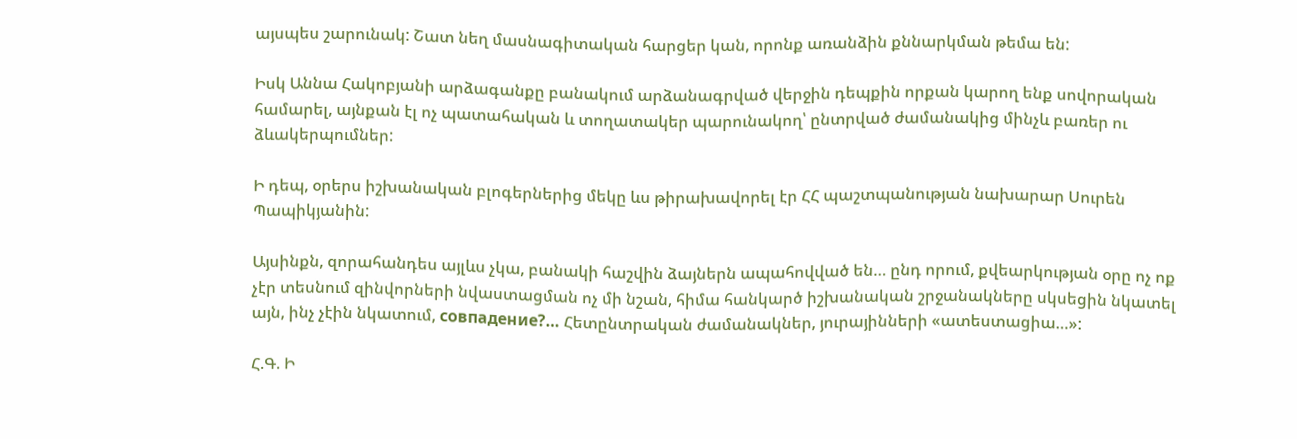այսպես շարունակ: Շատ նեղ մասնագիտական հարցեր կան, որոնք առանձին քննարկման թեմա են:

Իսկ Աննա Հակոբյանի արձագանքը բանակում արձանագրված վերջին դեպքին որքան կարող ենք սովորական համարել, այնքան էլ ոչ պատահական և տողատակեր պարունակող՝ ընտրված ժամանակից մինչև բառեր ու ձևակերպումներ:

Ի դեպ, օրերս իշխանական բլոգերներից մեկը ևս թիրախավորել էր ՀՀ պաշտպանության նախարար Սուրեն Պապիկյանին:

Այսինքն, զորահանդես այլևս չկա, բանակի հաշվին ձայներն ապահովված են… ընդ որում, քվեարկության օրը ոչ ոք չէր տեսնում զինվորների նվաստացման ոչ մի նշան, հիմա հանկարծ իշխանական շրջանակները սկսեցին նկատել այն, ինչ չէին նկատում, совпадение?… Հետընտրական ժամանակներ, յուրայինների «ատեստացիա…»:

Հ.Գ. Ի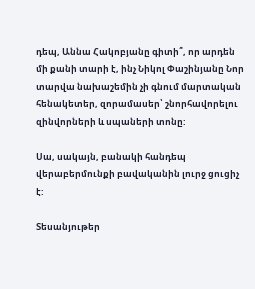դեպ, Աննա Հակոբյանը գիտի՞, որ արդեն մի քանի տարի է, ինչ Նիկոլ Փաշինյանը Նոր տարվա նախաշեմին չի գնում մարտական հենակետեր, զորամասեր՝ շնորհավորելու զինվորների և սպաների տոնը:

Սա, սակայն, բանակի հանդեպ վերաբերմունքի բավականին լուրջ ցուցիչ է:

Տեսանյութեր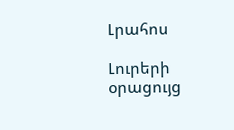Լրահոս

Լուրերի օրացույց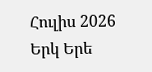Հուլիս 2026
Երկ Երե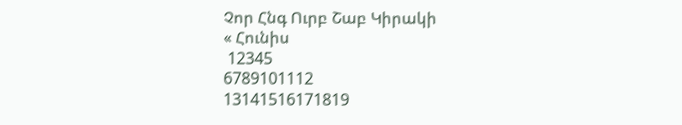Չոր Հնգ Ուրբ Շաբ Կիրակի
« Հունիս
 12345
6789101112
13141516171819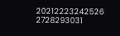20212223242526
2728293031